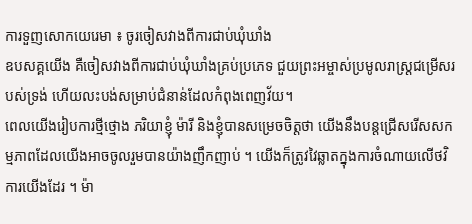ការទួញសោកយេរេមា ៖ ចូរចៀសវាងពីការជាប់ឃុំឃាំង
ឧបសគ្គយើង គឺចៀសវាងពីការជាប់ឃុំឃាំងគ្រប់ប្រភេទ ជួយព្រះអម្ចាស់ប្រមូលរាស្ត្រជម្រើសរបស់ទ្រង់ ហើយលះបង់សម្រាប់ជំនាន់ដែលកំពុងពេញវ័យ។
ពេលយើងរៀបការថ្មីថ្មោង ភរិយាខ្ញុំ ម៉ារី និងខ្ញុំបានសម្រេចចិត្តថា យើងនឹងបន្តជ្រើសរើសសកម្មភាពដែលយើងអាចចូលរួមបានយ៉ាងញឹកញាប់ ។ យើងក៏ត្រូវវៃឆ្លាតក្នុងការចំណាយលើថវិការយើងដែរ ។ ម៉ា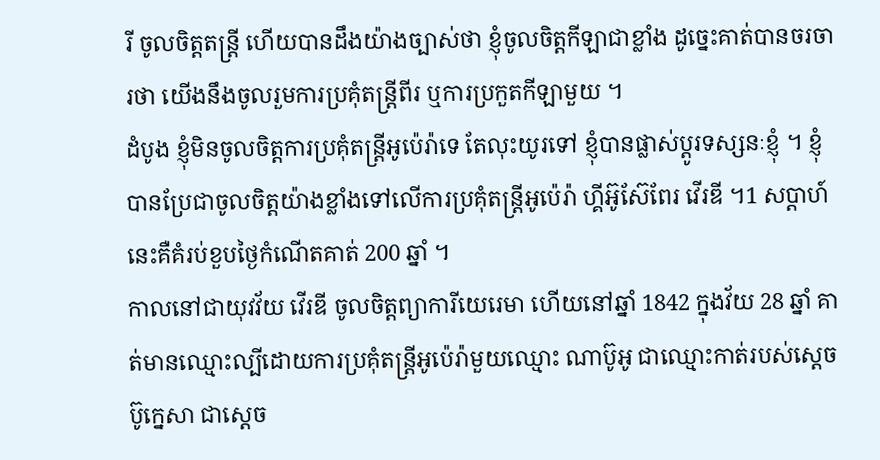រី ចូលចិត្តតន្ត្រី ហើយបានដឹងយ៉ាងច្បាស់ថា ខ្ញុំចូលចិត្តកីឡាជាខ្លាំង ដូច្នេះគាត់បានចរចារថា យើងនឹងចូលរួមការប្រគុំតន្ត្រីពីរ ឬការប្រកួតកីឡាមួយ ។
ដំបូង ខ្ញុំមិនចូលចិត្តការប្រគុំតន្ត្រីអូប៉េរ៉ាទេ តែលុះយូរទៅ ខ្ញុំបានផ្លាស់ប្ដូរទស្សនៈខ្ញុំ ។ ខ្ញុំបានប្រែជាចូលចិត្តយ៉ាងខ្លាំងទៅលើការប្រគុំតន្ត្រីអូប៉េរ៉ា ហ្គីអ៊ូស៊ែពែរ វើរឌី ។1 សប្ដាហ៍នេះគឺគំរប់ខួបថ្ងៃកំណើតគាត់ 200 ឆ្នាំ ។
កាលនៅជាយុវវ័យ វើរឌី ចូលចិត្តព្យាការីយេរេមា ហើយនៅឆ្នាំ 1842 ក្នុងវ័យ 28 ឆ្នាំ គាត់មានឈ្មោះល្បីដោយការប្រគុំតន្ត្រីអូប៉េរ៉ាមួយឈ្មោះ ណាប៊ូអូ ជាឈ្មោះកាត់របស់ស្ដេច ប៊ូក្នេសា ជាស្ដេច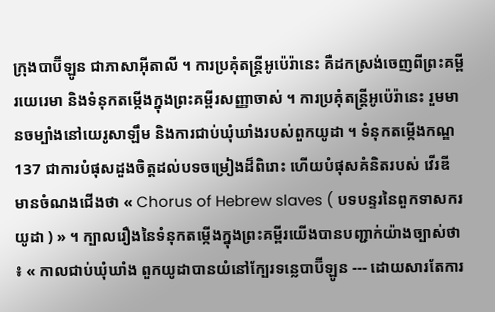ក្រុងបាប៊ីឡូន ជាភាសាអ៊ីតាលី ។ ការប្រគុំតន្ត្រីអូប៉េរ៉ានេះ គឺដកស្រង់ចេញពីព្រះគម្ពីរយេរេមា និងទំនុកតម្កើងក្នុងព្រះគម្ពីរសញ្ញាចាស់ ។ ការប្រគុំតន្ត្រីអូប៉េរ៉ានេះ រួមមានចម្បាំងនៅយេរូសាឡឹម និងការជាប់ឃុំឃាំងរបស់ពួកយូដា ។ ទំនុកតម្កើងកណ្ឌ 137 ជាការបំផុសដួងចិត្តដល់បទចម្រៀងដ៏ពិរោះ ហើយបំផុសគំនិតរបស់ វើរឌី មានចំណងជើងថា « Chorus of Hebrew slaves ( បទបន្ទរនៃពួកទាសករយូដា ) » ។ ក្បាលរឿងនៃទំនុកតម្កើងក្នុងព្រះគម្ពីរយើងបានបញ្ជាក់យ៉ាងច្បាស់ថា ៖ « កាលជាប់ឃុំឃាំង ពួកយូដាបានយំនៅក្បែរទន្លេបាប៊ីឡូន --- ដោយសារតែការ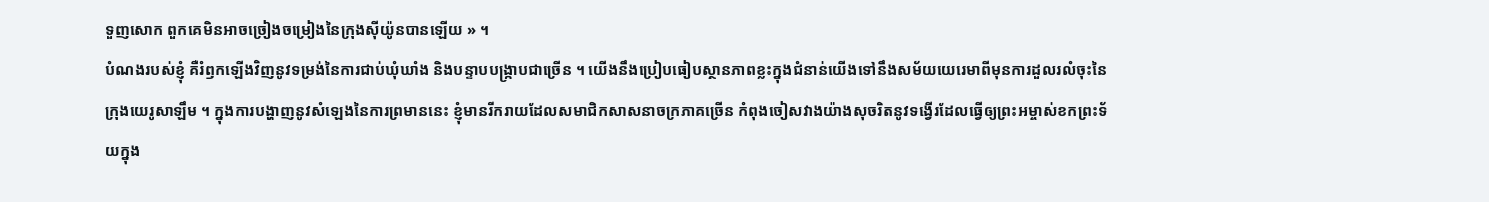ទួញសោក ពួកគេមិនអាចច្រៀងចម្រៀងនៃក្រុងស៊ីយ៉ូនបានឡើយ » ។
បំណងរបស់ខ្ញុំ គឺរំឭកឡើងវិញនូវទម្រង់នៃការជាប់ឃុំឃាំង និងបន្ទាបបង្ក្រាបជាច្រើន ។ យើងនឹងប្រៀបធៀបស្ថានភាពខ្លះក្នុងជំនាន់យើងទៅនឹងសម័យយេរេមាពីមុនការដួលរលំចុះនៃក្រុងយេរូសាឡឹម ។ ក្នុងការបង្ហាញនូវសំឡេងនៃការព្រមាននេះ ខ្ញុំមានរីករាយដែលសមាជិកសាសនាចក្រភាគច្រើន កំពុងចៀសវាងយ៉ាងសុចរិតនូវទង្វើរដែលធ្វើឲ្យព្រះអម្ចាស់ខកព្រះទ័យក្នុង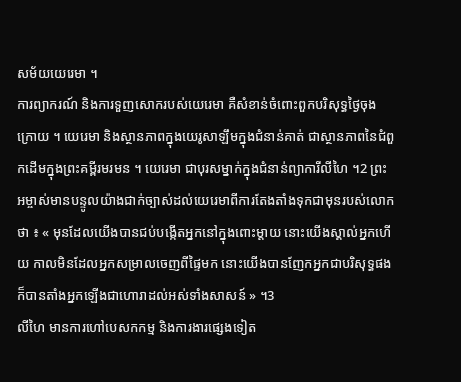សម័យយេរេមា ។
ការព្យាករណ៍ និងការទួញសោករបស់យេរេមា គឺសំខាន់ចំពោះពួកបរិសុទ្ធថ្ងៃចុងក្រោយ ។ យេរេមា និងស្ថានភាពក្នុងយេរូសាឡឹមក្នុងជំនាន់គាត់ ជាស្ថានភាពនៃជំពួកដើមក្នុងព្រះគម្ពីរមរមន ។ យេរេមា ជាបុរសម្នាក់ក្នុងជំនាន់ព្យាការីលីហៃ ។2 ព្រះអម្ចាស់មានបន្ទូលយ៉ាងជាក់ច្បាស់ដល់យេរេមាពីការតែងតាំងទុកជាមុនរបស់លោកថា ៖ « មុនដែលយើងបានជប់បង្កើតអ្នកនៅក្នុងពោះម្ដាយ នោះយើងស្គាល់អ្នកហើយ កាលមិនដែលអ្នកសម្រាលចេញពីផ្ទៃមក នោះយើងបានញែកអ្នកជាបរិសុទ្ធផង ក៏បានតាំងអ្នកឡើងជាហោរាដល់អស់ទាំងសាសន៍ » ។3
លីហៃ មានការហៅបេសកកម្ម និងការងារផ្សេងទៀត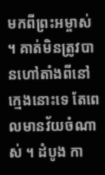មកពីព្រះអម្ចាស់ ។ គាត់មិនត្រូវបានហៅតាំងពីនៅក្មេងនោះទេ តែពេលមានវ័យចំណាស់ ។ ដំបូង កា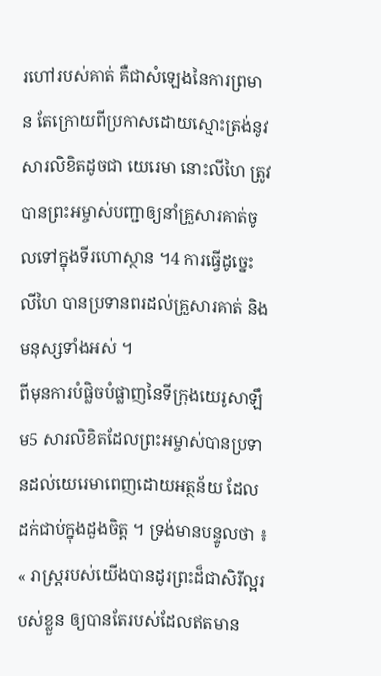រហៅរបស់គាត់ គឺជាសំឡេងនៃការព្រមាន តែក្រោយពីប្រកាសដោយស្មោះត្រង់នូវសារលិខិតដូចជា យេរេមា នោះលីហៃ ត្រូវបានព្រះអម្ចាស់បញ្ជាឲ្យនាំគ្រួសារគាត់ចូលទៅក្នុងទីរហោស្ថាន ។4 ការធ្វើដូច្នេះ លីហៃ បានប្រទានពរដល់គ្រួសារគាត់ និងមនុស្សទាំងអស់ ។
ពីមុនការបំផ្លិចបំផ្លាញនៃទីក្រុងយេរូសាឡឹម5 សារលិខិតដែលព្រះអម្ចាស់បានប្រទានដល់យេរេមាពេញដោយអត្ថន័យ ដែលដក់ជាប់ក្នុងដួងចិត្ត ។ ទ្រង់មានបន្ទូលថា ៖
« រាស្ត្ររបស់យើងបានដូរព្រះដ៏ជាសិរីល្អរបស់ខ្លួន ឲ្យបានតែរបស់ដែលឥតមាន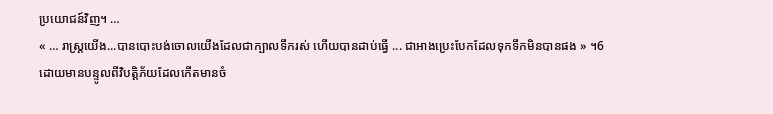ប្រយោជន៍វិញ។ …
« … រាស្ត្រយើង...បានបោះបង់ចោលយើងដែលជាក្បាលទឹករស់ ហើយបានដាប់ធ្វើ ... ជាអាងប្រេះបែកដែលទុកទឹកមិនបានផង » ។6
ដោយមានបន្ទូលពីវិបត្តិភ័យដែលកើតមានចំ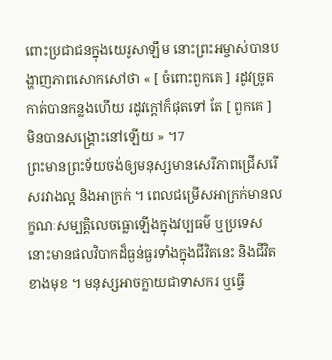ពោះប្រជាជនក្នុងយេរូសាឡឹម នោះព្រះអម្ចាស់បានបង្ហាញភាពសោកសៅថា « [ ចំពោះពួកគេ ] រដូវច្រូតកាត់បានកន្លងហើយ រដូវក្ដៅក៏ផុតទៅ តែ [ ពួកគេ ] មិនបានសង្គ្រោះនៅឡើយ » ។7
ព្រះមានព្រះទ័យចង់ឲ្យមនុស្សមានសេរីភាពជ្រើសរើសរវាងល្អ និងអាក្រក់ ។ ពេលជម្រើសអាក្រក់មានលក្ខណៈសម្បត្តិលេចធ្លោឡើងក្នុងវប្បធម៌ ឬប្រទេស នោះមានផលវិបាកដ៏ធ្ងន់ធ្ងរទាំងក្នុងជីវិតនេះ និងជីវិតខាងមុខ ។ មនុស្សអាចក្លាយជាទាសករ ឬធ្វើ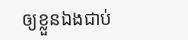ឲ្យខ្លួនឯងជាប់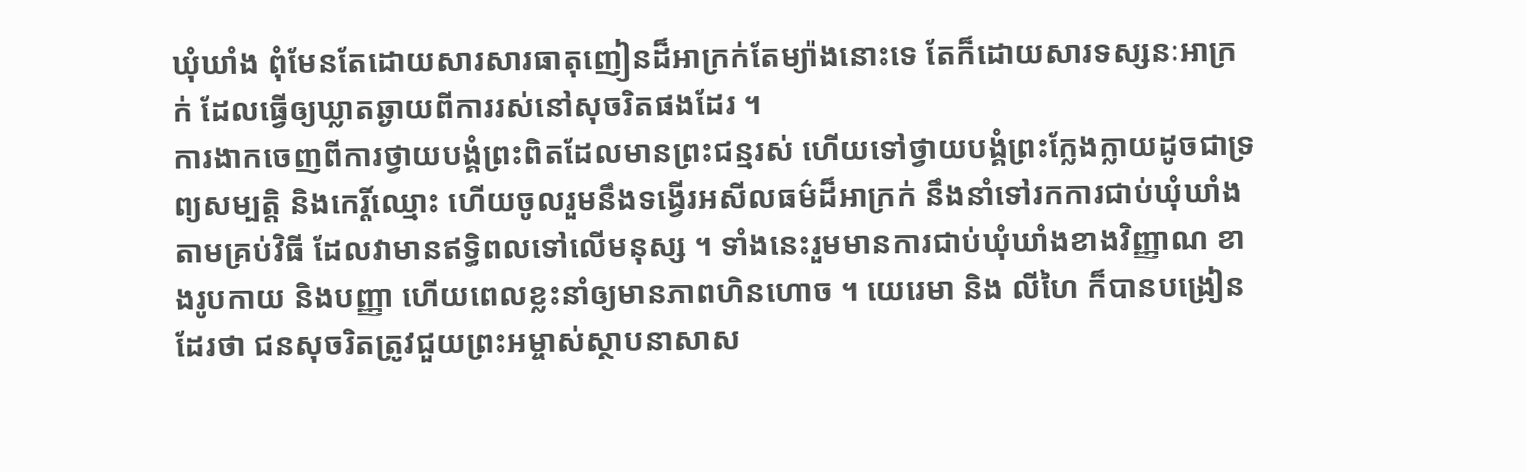ឃុំឃាំង ពុំមែនតែដោយសារសារធាតុញៀនដ៏អាក្រក់តែម្យ៉ាងនោះទេ តែក៏ដោយសារទស្សនៈអាក្រក់ ដែលធ្វើឲ្យឃ្លាតឆ្ងាយពីការរស់នៅសុចរិតផងដែរ ។
ការងាកចេញពីការថ្វាយបង្គំព្រះពិតដែលមានព្រះជន្មរស់ ហើយទៅថ្វាយបង្គំព្រះក្លែងក្លាយដូចជាទ្រព្យសម្បត្តិ និងកេរ្តិ៍ឈ្មោះ ហើយចូលរួមនឹងទង្វើរអសីលធម៌ដ៏អាក្រក់ នឹងនាំទៅរកការជាប់ឃុំឃាំងតាមគ្រប់វិធី ដែលវាមានឥទ្ធិពលទៅលើមនុស្ស ។ ទាំងនេះរួមមានការជាប់ឃុំឃាំងខាងវិញ្ញាណ ខាងរូបកាយ និងបញ្ញា ហើយពេលខ្លះនាំឲ្យមានភាពហិនហោច ។ យេរេមា និង លីហៃ ក៏បានបង្រៀនដែរថា ជនសុចរិតត្រូវជួយព្រះអម្ចាស់ស្ថាបនាសាស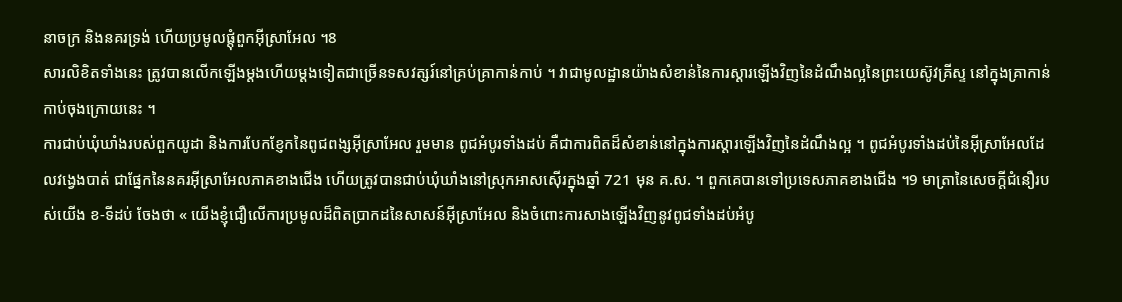នាចក្រ និងនគរទ្រង់ ហើយប្រមូលផ្ដុំពួកអ៊ីស្រាអែល ។8
សារលិខិតទាំងនេះ ត្រូវបានលើកឡើងម្ដងហើយម្ដងទៀតជាច្រើនទសវត្សរ៍នៅគ្រប់គ្រាកាន់កាប់ ។ វាជាមូលដ្ឋានយ៉ាងសំខាន់នៃការស្ដារឡើងវិញនៃដំណឹងល្អនៃព្រះយេស៊ូវគ្រីស្ទ នៅក្នុងគ្រាកាន់កាប់ចុងក្រោយនេះ ។
ការជាប់ឃុំឃាំងរបស់ពួកយូដា និងការបែកខ្ញែកនៃពូជពង្សអ៊ីស្រាអែល រួមមាន ពូជអំបូរទាំងដប់ គឺជាការពិតដ៏សំខាន់នៅក្នុងការស្ដារឡើងវិញនៃដំណឹងល្អ ។ ពូជអំបូរទាំងដប់នៃអ៊ីស្រាអែលដែលវង្វេងបាត់ ជាផ្នែកនៃនគរអ៊ីស្រាអែលភាគខាងជើង ហើយត្រូវបានជាប់ឃុំឃាំងនៅស្រុកអាសស៊ើរក្នុងឆ្នាំ 721 មុន គ.ស. ។ ពួកគេបានទៅប្រទេសភាគខាងជើង ។9 មាត្រានៃសេចក្ដីជំនឿរបស់យើង ខ-ទីដប់ ចែងថា « យើងខ្ញុំជឿលើការប្រមូលដ៏ពិតប្រាកដនៃសាសន៍អ៊ីស្រាអែល និងចំពោះការសាងឡើងវិញនូវពូជទាំងដប់អំបូ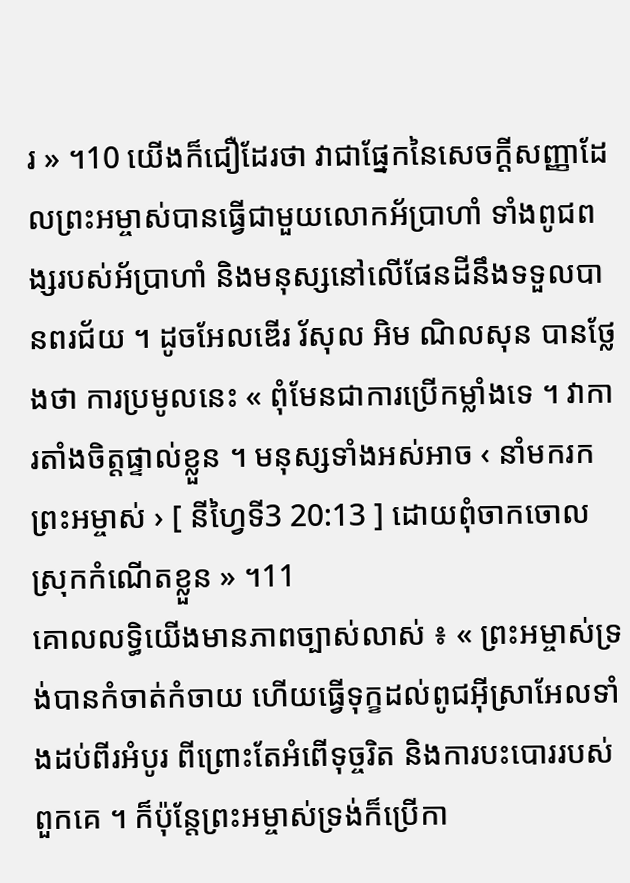រ » ។10 យើងក៏ជឿដែរថា វាជាផ្នែកនៃសេចក្ដីសញ្ញាដែលព្រះអម្ចាស់បានធ្វើជាមួយលោកអ័ប្រាហាំ ទាំងពូជពង្សរបស់អ័ប្រាហាំ និងមនុស្សនៅលើផែនដីនឹងទទួលបានពរជ័យ ។ ដូចអែលឌើរ រ័សុល អិម ណិលសុន បានថ្លែងថា ការប្រមូលនេះ « ពុំមែនជាការប្រើកម្លាំងទេ ។ វាការតាំងចិត្តផ្ទាល់ខ្លួន ។ មនុស្សទាំងអស់អាច ‹ នាំមករកព្រះអម្ចាស់ › [ នីហ្វៃទី3 20:13 ] ដោយពុំចាកចោលស្រុកកំណើតខ្លួន » ។11
គោលលទ្ធិយើងមានភាពច្បាស់លាស់ ៖ « ព្រះអម្ចាស់ទ្រង់បានកំចាត់កំចាយ ហើយធ្វើទុក្ខដល់ពូជអ៊ីស្រាអែលទាំងដប់ពីរអំបូរ ពីព្រោះតែអំពើទុច្ចរិត និងការបះបោររបស់ពួកគេ ។ ក៏ប៉ុន្តែព្រះអម្ចាស់ទ្រង់ក៏ប្រើកា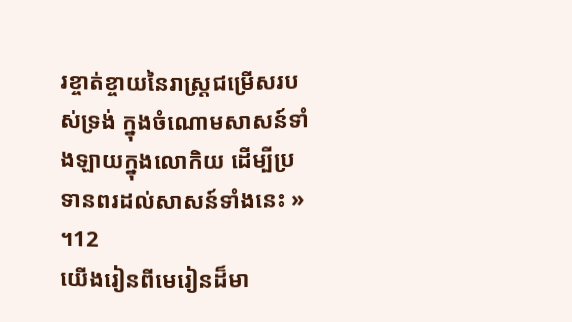រខ្ចាត់ខ្ចាយនៃរាស្ត្រជម្រើសរបស់ទ្រង់ ក្នុងចំណោមសាសន៍ទាំងឡាយក្នុងលោកិយ ដើម្បីប្រទានពរដល់សាសន៍ទាំងនេះ » ។12
យើងរៀនពីមេរៀនដ៏មា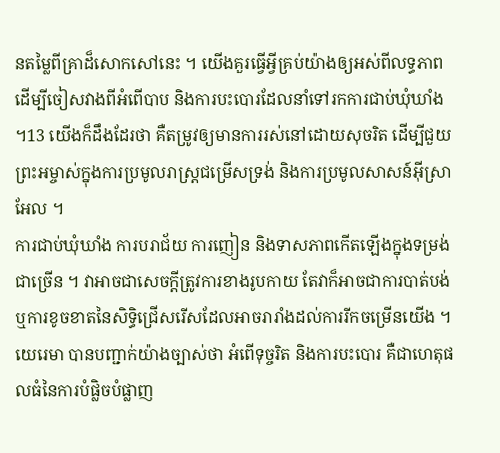នតម្លៃពីគ្រាដ៏សោកសៅនេះ ។ យើងគួរធ្វើអ្វីគ្រប់យ៉ាងឲ្យអស់ពីលទ្ធភាព ដើម្បីចៀសវាងពីអំពើបាប និងការបះបោរដែលនាំទៅរកការជាប់ឃុំឃាំង ។13 យើងក៏ដឹងដែរថា គឺតម្រូវឲ្យមានការរស់នៅដោយសុចរិត ដើម្បីជួយព្រះអម្ចាស់ក្នុងការប្រមូលរាស្ត្រជម្រើសទ្រង់ និងការប្រមូលសាសន៍អ៊ីស្រាអែល ។
ការជាប់ឃុំឃាំង ការបរាជ័យ ការញៀន និងទាសភាពកើតឡើងក្នុងទម្រង់ជាច្រើន ។ វាអាចជាសេចក្ដីត្រូវការខាងរូបកាយ តែវាក៏អាចជាការបាត់បង់ ឬការខូចខាតនៃសិទ្ធិជ្រើសរើសដែលអាចរារាំងដល់ការរីកចម្រើនយើង ។ យេរេមា បានបញ្ជាក់យ៉ាងច្បាស់ថា អំពើទុច្ចរិត និងការបះបោរ គឺជាហេតុផលធំនៃការបំផ្លិចបំផ្លាញ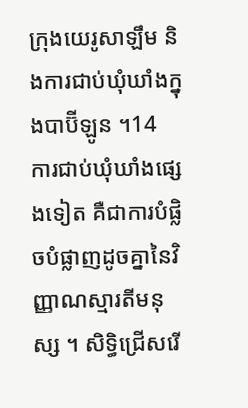ក្រុងយេរូសាឡឹម និងការជាប់ឃុំឃាំងក្នុងបាប៊ីឡូន ។14
ការជាប់ឃុំឃាំងផ្សេងទៀត គឺជាការបំផ្លិចបំផ្លាញដូចគ្នានៃវិញ្ញាណស្មារតីមនុស្ស ។ សិទ្ធិជ្រើសរើ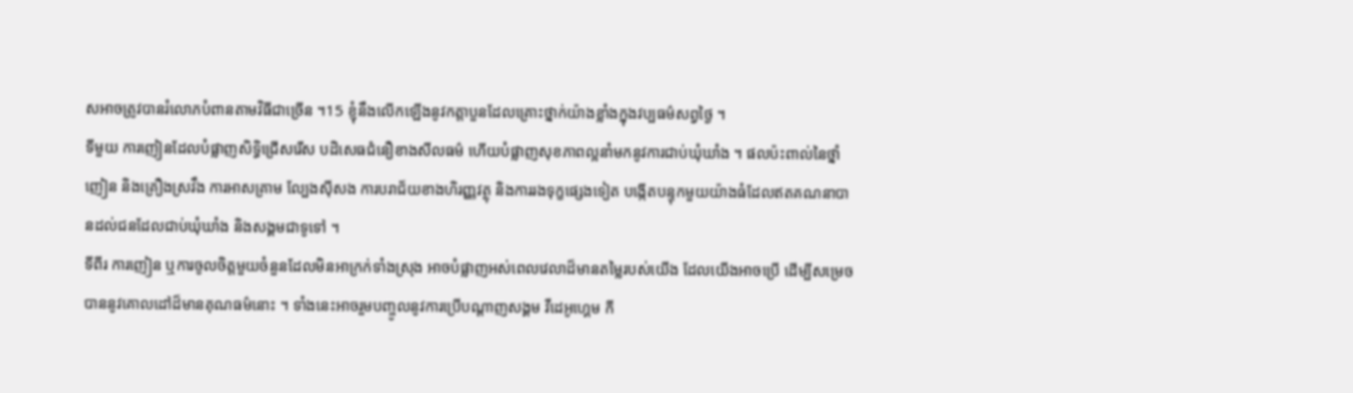សអាចត្រូវបានរំលោភបំពានតាមវិធីជាច្រើន ។15 ខ្ញុំនឹងលើកឡើងនូវកត្តាបួនដែលគ្រោះថ្នាក់យ៉ាងខ្លាំងក្នុងវប្បធម៌សព្វថ្ងៃ ។
ទីមួយ ការញៀនដែលបំផ្លាញសិទ្ធិជ្រើសរើស បដិសេធជំនឿខាងសីលធម៌ ហើយបំផ្លាញសុខភាពល្អនាំមកនូវការជាប់ឃុំឃាំង ។ ផលប៉ះពាល់នៃថ្នាំញៀន និងគ្រឿងស្រវឹង ការអាសគ្រាម ល្បែងស៊ីសង ការបរាជ័យខាងហិរញ្ញវត្ថុ និងការរងទុក្ខផ្សេងទៀត បង្កើតបន្ទុកមួយយ៉ាងធំដែលឥតគណនាបានដល់ជនដែលជាប់ឃុំឃាំង និងសង្គមជាទូទៅ ។
ទីពីរ ការញៀន ឬការចូលចិត្តមួយចំនួនដែលមិនអាក្រក់ទាំងស្រុង អាចបំផ្លាញអស់ពេលវេលាដ៏មានតម្លៃរបស់យើង ដែលយើងអាចប្រើ ដើម្បីសម្រេចបាននូវគោលដៅដ៏មានគុណធម៌នោះ ។ ទាំងនេះអាចរួមបញ្ចូលនូវការប្រើបណ្ដាញសង្គម វីដេអូហ្គេម កី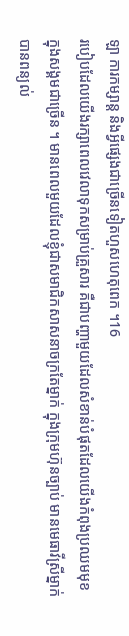ឡា ការកម្សាន្ត និងអ្វីផ្សេងជាច្រើនទៀតហួសហេតុពេក ។16
របៀបដែលយើងរក្សាពេលវេលាទុកសម្រាប់គ្រួសារ គឺជាបញ្ហាមួយដែលសំខាន់បំផុតដែលយើងកំពុងប្រឈមមុខក្នុងសង្គមជាច្រើន ។ មានពេលមួយដែលខ្ញុំជាសមាជិកសាសនាចក្រតែម្នាក់ ក្នុងក្រុមហ៊ុនច្បាប់ មានមេធាវីស្រីម្នាក់បានពន្យល់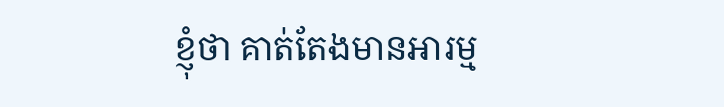ខ្ញុំថា គាត់តែងមានអារម្ម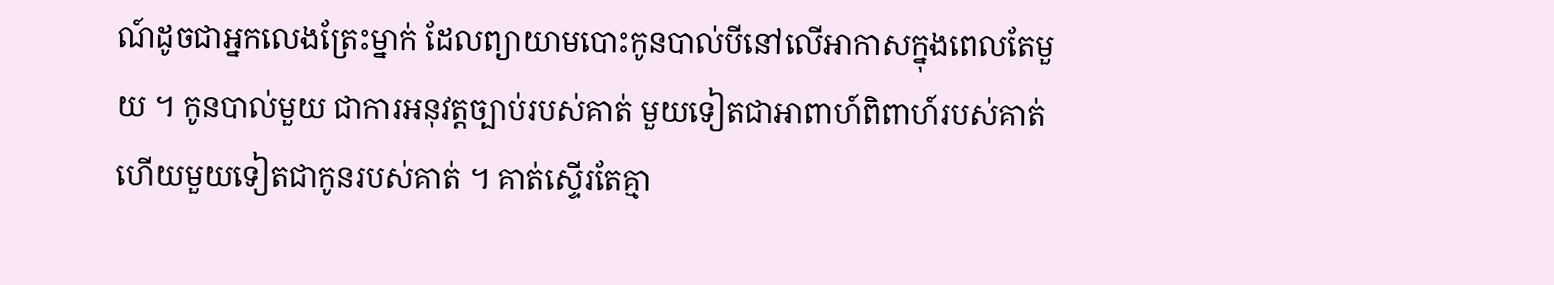ណ៍ដូចជាអ្នកលេងត្រែះម្នាក់ ដែលព្យាយាមបោះកូនបាល់បីនៅលើអាកាសក្នុងពេលតែមួយ ។ កូនបាល់មួយ ជាការអនុវត្តច្បាប់របស់គាត់ មួយទៀតជាអាពាហ៍ពិពាហ៍របស់គាត់ ហើយមួយទៀតជាកូនរបស់គាត់ ។ គាត់ស្ទើរតែគ្មា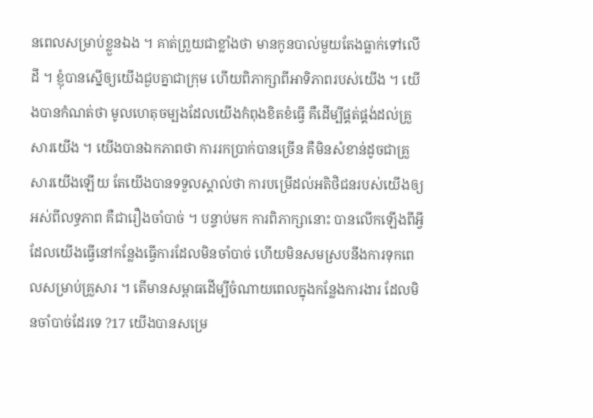នពេលសម្រាប់ខ្លួនឯង ។ គាត់ព្រួយជាខ្លាំងថា មានកូនបាល់មួយតែងធ្លាក់ទៅលើដី ។ ខ្ញុំបានស្នើឲ្យយើងជួបគ្នាជាក្រុម ហើយពិភាក្សាពីអាទិភាពរបស់យើង ។ យើងបានកំណត់ថា មូលហេតុចម្បងដែលយើងកំពុងខិតខំធ្វើ គឺដើម្បីផ្គត់ផ្គង់ដល់គ្រួសារយើង ។ យើងបានឯកភាពថា ការរកប្រាក់បានច្រើន គឺមិនសំខាន់ដូចជាគ្រួសារយើងឡើយ តែយើងបានទទួលស្គាល់ថា ការបម្រើដល់អតិថិជនរបស់យើងឲ្យអស់ពីលទ្ធភាព គឺជារឿងចាំបាច់ ។ បន្ទាប់មក ការពិភាក្សានោះ បានលើកឡើងពីអ្វីដែលយើងធ្វើនៅកន្លែងធ្វើការដែលមិនចាំបាច់ ហើយមិនសមស្របនឹងការទុកពេលសម្រាប់គ្រួសារ ។ តើមានសម្ពាធដើម្បីចំណាយពេលក្នុងកន្លែងការងារ ដែលមិនចាំបាច់ដែរទេ ?17 យើងបានសម្រេ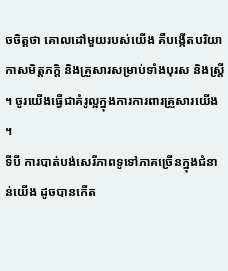ចចិត្តថា គោលដៅមួយរបស់យើង គឺបង្កើតបរិយាកាសមិត្តភក្ដិ និងគ្រួសារសម្រាប់ទាំងបុរស និងស្ត្រី ។ ចូរយើងធ្វើជាគំរូល្អក្នុងការការពារគ្រួសារយើង ។
ទីបី ការបាត់បង់សេរីភាពទូទៅភាគច្រើនក្នុងជំនាន់យើង ដូចបានកើត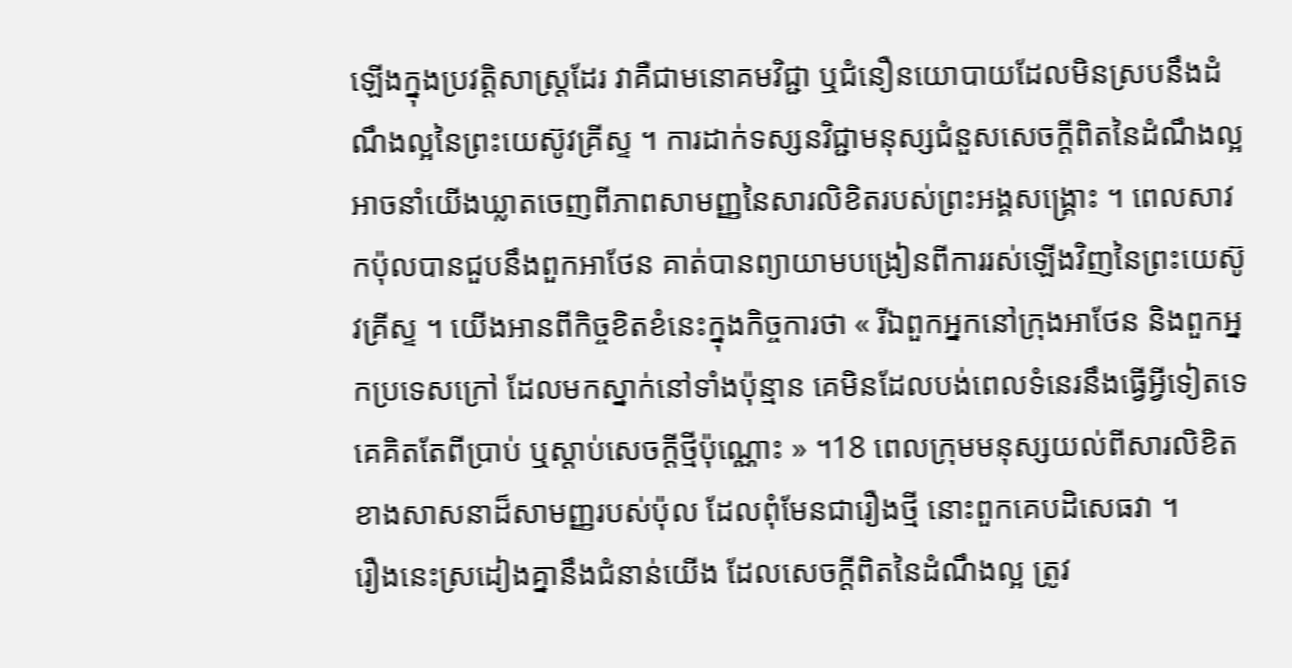ឡើងក្នុងប្រវត្តិសាស្ត្រដែរ វាគឺជាមនោគមវិជ្ជា ឬជំនឿនយោបាយដែលមិនស្របនឹងដំណឹងល្អនៃព្រះយេស៊ូវគ្រីស្ទ ។ ការដាក់ទស្សនវិជ្ជាមនុស្សជំនួសសេចក្ដីពិតនៃដំណឹងល្អ អាចនាំយើងឃ្លាតចេញពីភាពសាមញ្ញនៃសារលិខិតរបស់ព្រះអង្គសង្គ្រោះ ។ ពេលសាវកប៉ុលបានជួបនឹងពួកអាថែន គាត់បានព្យាយាមបង្រៀនពីការរស់ឡើងវិញនៃព្រះយេស៊ូវគ្រីស្ទ ។ យើងអានពីកិច្ចខិតខំនេះក្នុងកិច្ចការថា « រីឯពួកអ្នកនៅក្រុងអាថែន និងពួកអ្នកប្រទេសក្រៅ ដែលមកស្នាក់នៅទាំងប៉ុន្មាន គេមិនដែលបង់ពេលទំនេរនឹងធ្វើអ្វីទៀតទេ គេគិតតែពីប្រាប់ ឬស្ដាប់សេចក្ដីថ្មីប៉ុណ្ណោះ » ។18 ពេលក្រុមមនុស្សយល់ពីសារលិខិតខាងសាសនាដ៏សាមញ្ញរបស់ប៉ុល ដែលពុំមែនជារឿងថ្មី នោះពួកគេបដិសេធវា ។
រឿងនេះស្រដៀងគ្នានឹងជំនាន់យើង ដែលសេចក្ដីពិតនៃដំណឹងល្អ ត្រូវ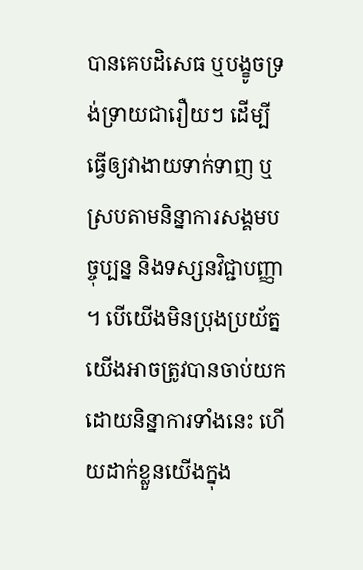បានគេបដិសេធ ឬបង្ខូចទ្រង់ទ្រាយជារឿយៗ ដើម្បីធ្វើឲ្យវាងាយទាក់ទាញ ឬស្របតាមនិន្នាការសង្គមបច្ចុប្បន្ន និងទស្សនវិជ្ជាបញ្ញា ។ បើយើងមិនប្រុងប្រយ័ត្ន យើងអាចត្រូវបានចាប់យកដោយនិន្នាការទាំងនេះ ហើយដាក់ខ្លួនយើងក្នុង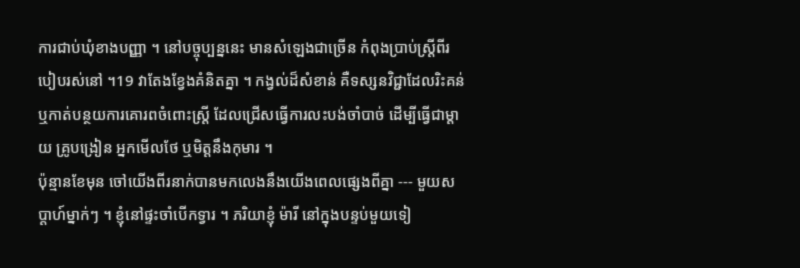ការជាប់ឃុំខាងបញ្ញា ។ នៅបច្ចុប្បន្ននេះ មានសំឡេងជាច្រើន កំពុងប្រាប់ស្ត្រីពីរបៀបរស់នៅ ។19 វាតែងខ្វែងគំនិតគ្នា ។ កង្វល់ដ៏សំខាន់ គឺទស្សនវិជ្ជាដែលរិះគន់ ឬកាត់បន្ថយការគោរពចំពោះស្ត្រី ដែលជ្រើសធ្វើការលះបង់ចាំបាច់ ដើម្បីធ្វើជាម្ដាយ គ្រូបង្រៀន អ្នកមើលថែ ឬមិត្តនឹងកុមារ ។
ប៉ុន្មានខែមុន ចៅយើងពីរនាក់បានមកលេងនឹងយើងពេលផ្សេងពីគ្នា --- មួយសប្ដាហ៍ម្នាក់ៗ ។ ខ្ញុំនៅផ្ទះចាំបើកទ្វារ ។ ភរិយាខ្ញុំ ម៉ារី នៅក្នុងបន្ទប់មួយទៀ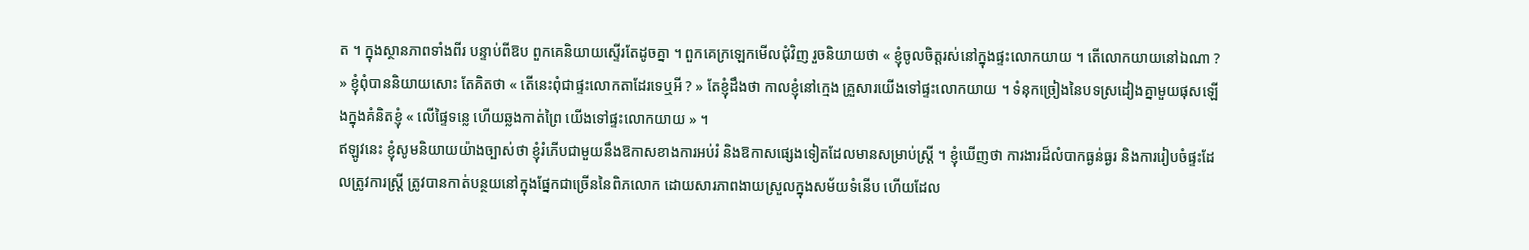ត ។ ក្នុងស្ថានភាពទាំងពីរ បន្ទាប់ពីឱប ពួកគេនិយាយស្ទើរតែដូចគ្នា ។ ពួកគេក្រឡេកមើលជុំវិញ រួចនិយាយថា « ខ្ញុំចូលចិត្តរស់នៅក្នុងផ្ទះលោកយាយ ។ តើលោកយាយនៅឯណា ? » ខ្ញុំពុំបាននិយាយសោះ តែគិតថា « តើនេះពុំជាផ្ទះលោកតាដែរទេឬអី ? » តែខ្ញុំដឹងថា កាលខ្ញុំនៅក្មេង គ្រួសារយើងទៅផ្ទះលោកយាយ ។ ទំនុកច្រៀងនៃបទស្រដៀងគ្នាមួយផុសឡើងក្នុងគំនិតខ្ញុំ « លើផ្ទៃទន្លេ ហើយឆ្លងកាត់ព្រៃ យើងទៅផ្ទះលោកយាយ » ។
ឥឡូវនេះ ខ្ញុំសូមនិយាយយ៉ាងច្បាស់ថា ខ្ញុំរំភើបជាមួយនឹងឱកាសខាងការអប់រំ និងឱកាសផ្សេងទៀតដែលមានសម្រាប់ស្ត្រី ។ ខ្ញុំឃើញថា ការងារដ៏លំបាកធ្ងន់ធ្ងរ និងការរៀបចំផ្ទះដែលត្រូវការស្ត្រី ត្រូវបានកាត់បន្ថយនៅក្នុងផ្នែកជាច្រើននៃពិភលោក ដោយសារភាពងាយស្រួលក្នុងសម័យទំនើប ហើយដែល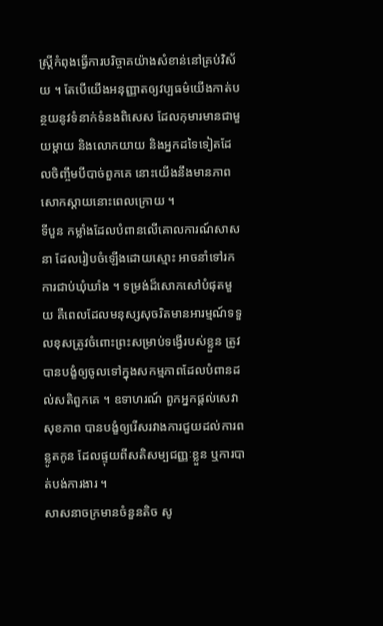ស្ត្រីកំពុងធ្វើការបរិច្ចាគយ៉ាងសំខាន់នៅគ្រប់វិស័យ ។ តែបើយើងអនុញ្ញាតឲ្យវប្បធម៌យើងកាត់បន្ថយនូវទំនាក់ទំនងពិសេស ដែលកុមារមានជាមួយម្ដាយ និងលោកយាយ និងអ្នកដទៃទៀតដែលចិញ្ចឹមបីបាច់ពួកគេ នោះយើងនឹងមានភាពសោកស្ដាយនោះពេលក្រោយ ។
ទីបួន កម្លាំងដែលបំពានលើគោលការណ៍សាសនា ដែលរៀបចំឡើងដោយស្មោះ អាចនាំទៅរកការជាប់ឃុំឃាំង ។ ទម្រង់ដ៏សោកសៅបំផុតមួយ គឺពេលដែលមនុស្សសុចរិតមានអារម្មណ៍ទទួលខុសត្រូវចំពោះព្រះសម្រាប់ទង្វើរបស់ខ្លួន ត្រូវបានបង្ខំឲ្យចូលទៅក្នុងសកម្មភាពដែលបំពានដល់សតិពួកគេ ។ ឧទាហរណ៍ ពួកអ្នកផ្ដល់សេវាសុខភាព បានបង្ខំឲ្យរើសរវាងការជួយដល់ការពន្លូតកូន ដែលផ្ទុយពីសតិសម្បជញ្ញៈខ្លួន ឬការបាត់បង់ការងារ ។
សាសនាចក្រមានចំនួនតិច សូ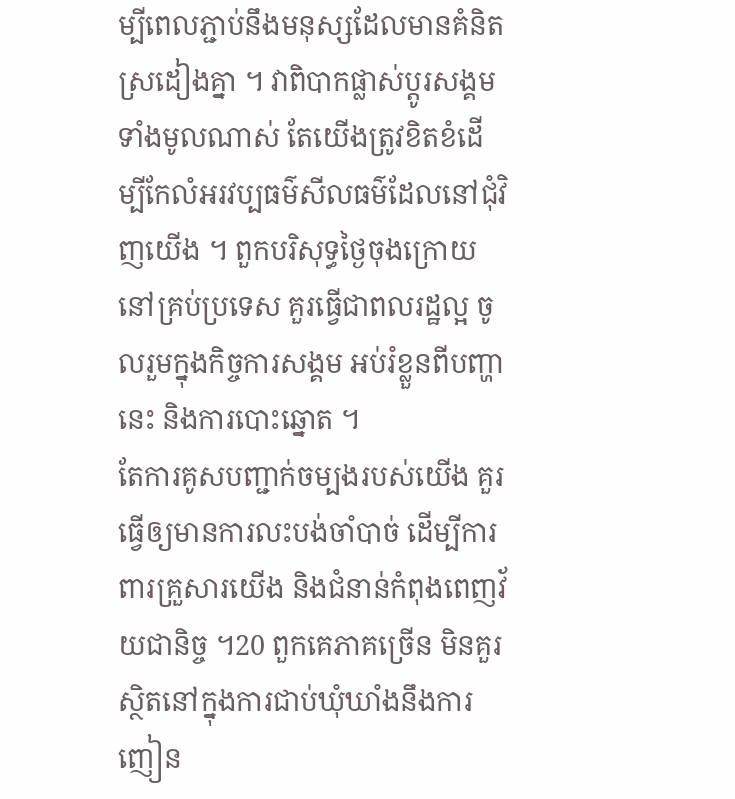ម្បីពេលភ្ជាប់នឹងមនុស្សដែលមានគំនិតស្រដៀងគ្នា ។ វាពិបាកផ្លាស់ប្ដូរសង្គមទាំងមូលណាស់ តែយើងត្រូវខិតខំដើម្បីកែលំអរវប្បធម៌សីលធម៌ដែលនៅជុំវិញយើង ។ ពួកបរិសុទ្ធថ្ងៃចុងក្រោយនៅគ្រប់ប្រទេស គួរធ្វើជាពលរដ្ឋល្អ ចូលរួមក្នុងកិច្ចការសង្គម អប់រំខ្លួនពីបញ្ហានេះ និងការបោះឆ្នោត ។
តែការគូសបញ្ជាក់ចម្បងរបស់យើង គួរធ្វើឲ្យមានការលះបង់ចាំបាច់ ដើម្បីការពារគ្រួសារយើង និងជំនាន់កំពុងពេញវ័យជានិច្ច ។20 ពួកគេភាគច្រើន មិនគួរស្ថិតនៅក្នុងការជាប់ឃុំឃាំងនឹងការញៀន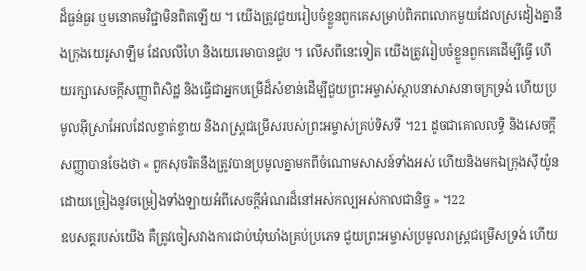ដ៏ធ្ងន់ធ្ងរ ឬមនោគមវិជ្ជាមិនពិតឡើយ ។ យើងត្រូវជួយរៀបចំខ្លួនពួកគេសម្រាប់ពិភពលោកមួយដែលស្រដៀងគ្នានឹងក្រុងយេរូសាឡឹម ដែលលីហៃ និងយេរេមាបានជួប ។ លើសពីនេះទៀត យើងត្រូវរៀបចំខ្លួនពួកគេដើម្បីធ្វើ ហើយរក្សាសេចក្ដីសញ្ញាពិសិដ្ឋ និងធ្វើជាអ្នកបម្រើដ៏សំខាន់ដើម្បីជួយព្រះអម្ចាស់ស្ថាបនាសាសនាចក្រទ្រង់ ហើយប្រមូលអ៊ីស្រាអែលដែលខ្ចាត់ខ្ចាយ និងរាស្ត្រជម្រើសរបស់ព្រះអម្ចាស់គ្រប់ទិសទី ។21 ដូចជាគោលលទ្ធិ និងសេចក្ដីសញ្ញាបានចែងថា « ពួកសុចរិតនឹងត្រូវបានប្រមូលគ្នាមកពីចំណោមសាសន៍ទាំងអស់ ហើយនិងមកឯក្រុងស៊ីយ៉ូនដោយច្រៀងនូវចម្រៀងទាំងឡាយអំពីសេចក្ដីអំណរដ៏នៅអស់កល្បអស់កាលជានិច្ច » ។22
ឧបសគ្គរបស់យើង គឺត្រូវចៀសវាងការជាប់ឃុំឃាំងគ្រប់ប្រភេទ ជួយព្រះអម្ចាស់ប្រមូលរាស្ត្រជម្រើសទ្រង់ ហើយ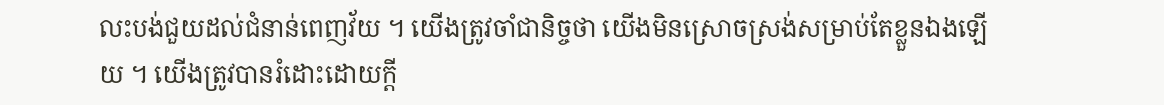លះបង់ជួយដល់ជំនាន់ពេញវ័យ ។ យើងត្រូវចាំជានិច្ចថា យើងមិនស្រោចស្រង់សម្រាប់តែខ្លួនឯងឡើយ ។ យើងត្រូវបានរំដោះដោយក្ដី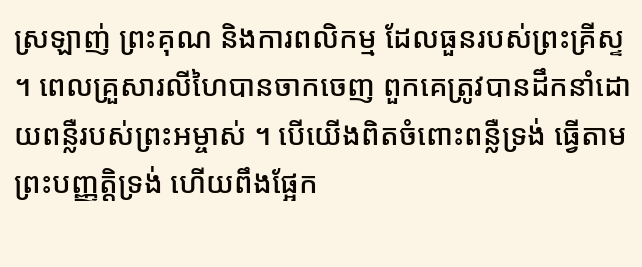ស្រឡាញ់ ព្រះគុណ និងការពលិកម្ម ដែលធួនរបស់ព្រះគ្រីស្ទ ។ ពេលគ្រួសារលីហៃបានចាកចេញ ពួកគេត្រូវបានដឹកនាំដោយពន្លឺរបស់ព្រះអម្ចាស់ ។ បើយើងពិតចំពោះពន្លឺទ្រង់ ធ្វើតាមព្រះបញ្ញត្តិទ្រង់ ហើយពឹងផ្អែក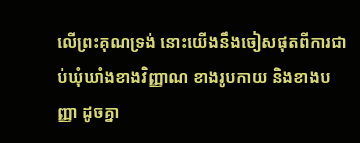លើព្រះគុណទ្រង់ នោះយើងនឹងចៀសផុតពីការជាប់ឃុំឃាំងខាងវិញ្ញាណ ខាងរូបកាយ និងខាងបញ្ញា ដូចគ្នា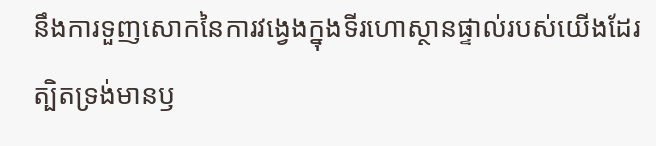នឹងការទួញសោកនៃការវង្វេងក្នុងទីរហោស្ថានផ្ទាល់របស់យើងដែរ ត្បិតទ្រង់មានឫ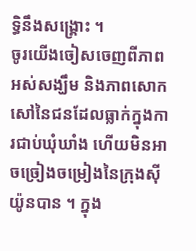ទ្ធិនឹងសង្គ្រោះ ។
ចូរយើងចៀសចេញពីភាពអស់សង្ឃឹម និងភាពសោកសៅនៃជនដែលធ្លាក់ក្នុងការជាប់ឃុំឃាំង ហើយមិនអាចច្រៀងចម្រៀងនៃក្រុងស៊ីយ៉ូនបាន ។ ក្នុង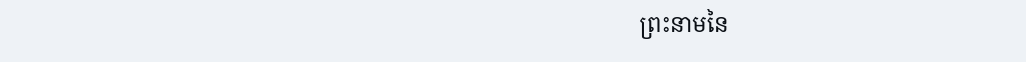ព្រះនាមនៃ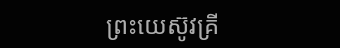ព្រះយេស៊ូវគ្រី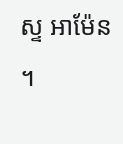ស្ទ អាម៉ែន ។